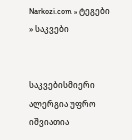Narkozi.com » ტეგები » საკვები


საკვებისმიერი ალერგია უფრო იშვიათია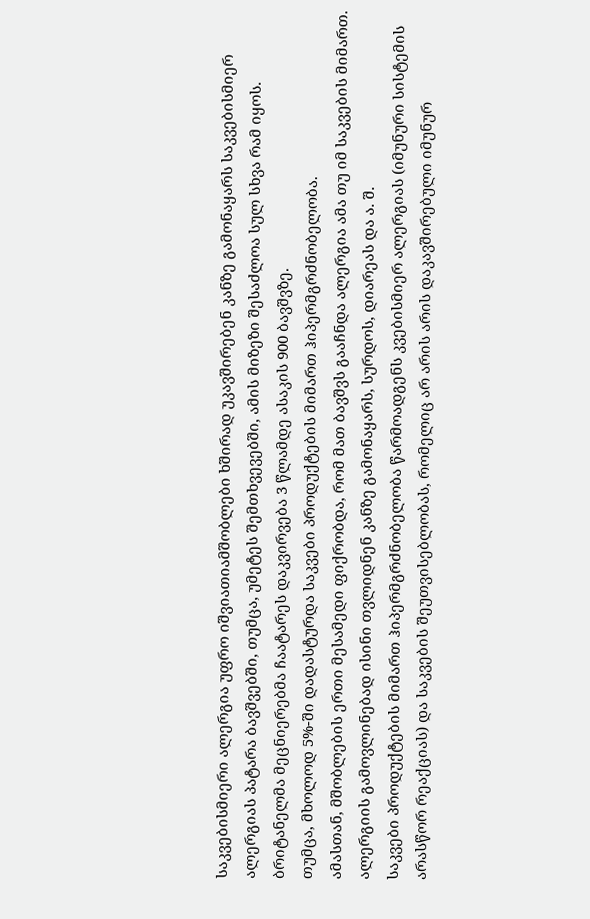საკვებისმიერი ალერგია უფრო იშვიათიამშობლები ხშირად უკავშირებენ კანზე გამონაყარს საკვებისმიერ ალერგიას პატარა ბავშვებში, თუმცა, უმეტეს შემთხვევებში, ამის მიზეზი შესაძლოა სულ სხვა რამ იყოს.
ბრიტანელმა მეცნიერებმა ჩაატარეს დაკვირვება 3 წლამდე ასაკის 900 ბავშვზე.
თუმცა, მხოლოდ 5%-ში დადასტურდა საკვები პროდუქტების მიმართ ჰიპერმგრძნობელობა.
ამასთან, მშობლების ერთი მესამედი ფიქრობდა, რომ მათ ბავშვს გააჩნდა ალერგია ამა თუ იმ საკვების მიმართ. ალერგიის გამოვლინებად ისინი თვლიდნენ კანზე გამონაყარს, სურდოს, დიარეას და ა. შ.
საკვები პროდუქტების მიმართ ჰიპერმგრძნობელობა წარმოადგენს კვებისმიერ ალერგიას (იმუნური სისტემის არასწორ რეაქციას) და საკვების შეუთვისებლობას, რომელიც არ არის არის დაკავშირებული იმუნურ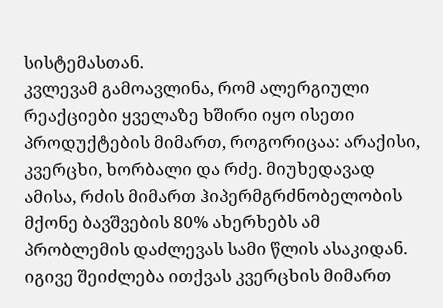სისტემასთან.
კვლევამ გამოავლინა, რომ ალერგიული რეაქციები ყველაზე ხშირი იყო ისეთი პროდუქტების მიმართ, როგორიცაა: არაქისი, კვერცხი, ხორბალი და რძე. მიუხედავად ამისა, რძის მიმართ ჰიპერმგრძნობელობის მქონე ბავშვების 80% ახერხებს ამ პრობლემის დაძლევას სამი წლის ასაკიდან. იგივე შეიძლება ითქვას კვერცხის მიმართ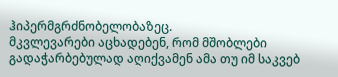ჰიპერმგრძნობელობაზეც.
მკვლევარები აცხადებენ, რომ მშობლები გადაჭარბებულად აღიქვამენ ამა თუ იმ საკვებ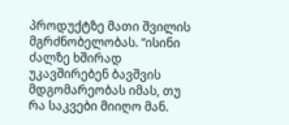პროდუქტზე მათი შვილის მგრძნობელობას. “ისინი ძალზე ხშირად უკავშირებენ ბავშვის მდგომარეობას იმას, თუ რა საკვები მიიღო მან.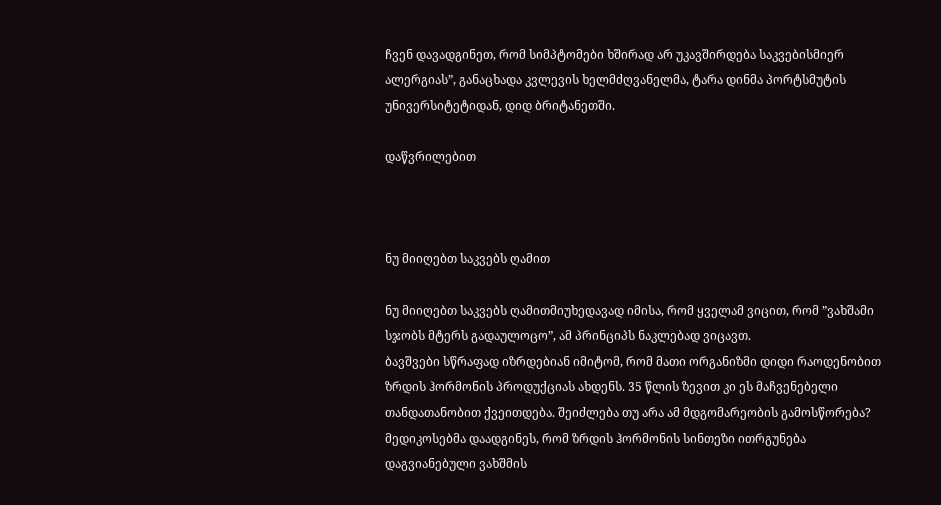ჩვენ დავადგინეთ, რომ სიმპტომები ხშირად არ უკავშირდება საკვებისმიერ ალერგიას”, განაცხადა კვლევის ხელმძღვანელმა, ტარა დინმა პორტსმუტის უნივერსიტეტიდან, დიდ ბრიტანეთში.

დაწვრილებით



ნუ მიიღებთ საკვებს ღამით

ნუ მიიღებთ საკვებს ღამითმიუხედავად იმისა, რომ ყველამ ვიცით, რომ ”ვახშამი სჯობს მტერს გადაულოცო”, ამ პრინციპს ნაკლებად ვიცავთ.
ბავშვები სწრაფად იზრდებიან იმიტომ, რომ მათი ორგანიზმი დიდი რაოდენობით ზრდის ჰორმონის პროდუქციას ახდენს. 35 წლის ზევით კი ეს მაჩვენებელი თანდათანობით ქვეითდება. შეიძლება თუ არა ამ მდგომარეობის გამოსწორება?
მედიკოსებმა დაადგინეს, რომ ზრდის ჰორმონის სინთეზი ითრგუნება დაგვიანებული ვახშმის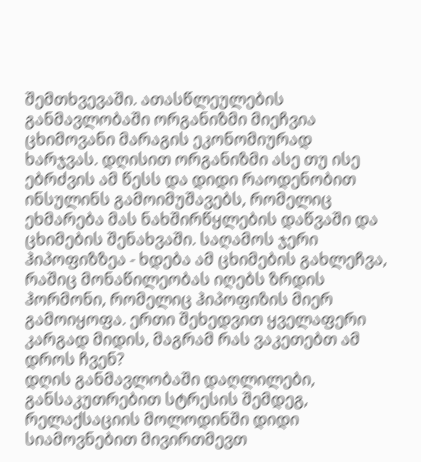შემთხვევაში. ათასწლეულების განმავლობაში ორგანიზმი მიეჩვია ცხიმოვანი მარაგის ეკონომიურად ხარჯვას. დღისით ორგანიზმი ასე თუ ისე ებრძვის ამ წესს და დიდი რაოდენობით ინსულინს გამოიმუშავებს, რომელიც ეხმარება მას ნახშირწყლების დაწვაში და ცხიმების შენახვაში. საღამოს ჯერი ჰიპოფიზზეა - ხდება ამ ცხიმების გახლეჩვა, რაშიც მონაწილეობას იღებს ზრდის ჰორმონი, რომელიც ჰიპოფიზის მიერ გამოიყოფა. ერთი შეხედვით ყველაფერი კარგად მიდის, მაგრამ რას ვაკეთებთ ამ დროს ჩვენ?
დღის განმავლობაში დაღლილები, განსაკუთრებით სტრესის შემდეგ, რელაქსაციის მოლოდინში დიდი სიამოვნებით მივირთმევთ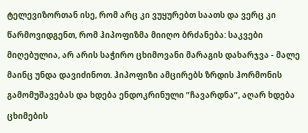ტელევიზორთან ისე, რომ არც კი ვუყურებთ საათს და ვერც კი წარმოვიდგენთ, რომ ჰიპოფიზმა მიიღო ბრძანება: საკვები მიღებულია, არ არის საჭირო ცხიმოვანი მარაგის დახარჯვა - მალე მაინც უნდა დავიძინოთ. ჰიპოფიზი ამცირებს ზრდის ჰორმონის გამომუშავებას და ხდება ენდოკრინული ”ჩავარდნა”, აღარ ხდება ცხიმების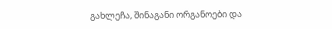გახლეჩა, შინაგანი ორგანოები და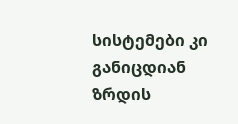სისტემები კი განიცდიან ზრდის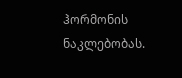ჰორმონის ნაკლებობას.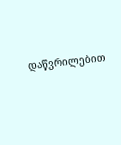დაწვრილებით